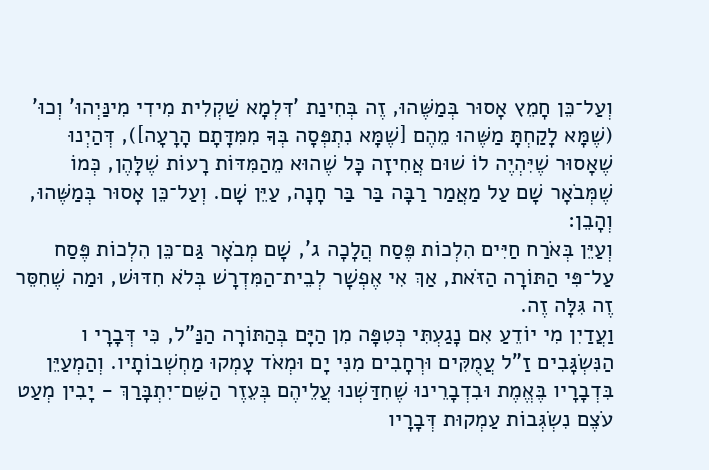וְעַל־כֵּן חָמֵץ אָסוּר בְּמַשֶּׁהוּ, זֶה בְּחִינַת 'דִּלְמָא שַׁקְלִית מִידִי מִינַּיְהוּ' וְכוּ' (שֶׁמָּא לָקַחְתָּ מַשֶּׁהוּ מֵהֶם [שֶׁמָּא נִתְפְּסָה בְּךָ מִמִּדָּתָם הָרָעָה]), דְּהַיְנוּ שֶׁאָסוּר שֶׁיִּהְיֶה לוֹ שׁוּם אֲחִיזָה כָּל שֶׁהוּא מֵהַמִּדּוֹת רָעוֹת שֶׁלָּהֶן, כְּמוֹ שֶׁמְּבֹאָר שָׁם עַל מַאֲמַר רַבָּה בַּר בַּר חָנָה, עַיֵּן שָׁם. וְעַל־כֵּן אָסוּר בְּמַשֶּׁהוּ, וְהָבֵן:
וְעַיֵּן בְּאֹרַח חַיִּים הִלְכוֹת פֶּסַח הֲלָכָה ג', שָׁם מְבֹאָר גַּם־כֵּן הִלְכוֹת פֶּסַח עַל־פִּי הַתּוֹרָה הַזֹּאת, אַךְ אִי אֶפְשָׁר לְבֵית־הַמִּדְרָשׁ בְּלֹא חִדּוּשׁ, וּמַה שֶׁחִסֵּר זֶה גִּלָּה זֶה.
וַעֲדַיִן מִי יוֹדֵעַ אִם נָגַעְתִּי כְּטִפָּה מִן הַיָּם בְּהַתּוֹרָה הַנַּ"ל, כִּי דְּבָרָי ו הַנִּשְׂגָּבִים זַ"ל עֲמֻקִּים וּרְחָבִים מִנִּי יָם וּמְאֹד עָמְקוּ מַחְשְׁבוֹתָיו. וְהַמְעַיֵּן בִּדְבָרָיו בֶּאֱמֶת וּבִדְבָרֵינוּ שֶׁחִדַּשְׁנוּ עֲלֵיהֶם בְּעֵזֶר הַשֵּׁם־יִתְבָּרַךְ - יָבִין מְעַט עֹצֶם נִשְׂגְּבוֹת עַמְקוּת דְּבָרָיו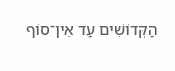הַקְּדוֹשִׁים עַד אֵין־סוֹף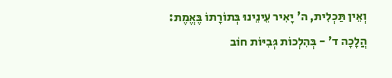וְאֵין תַּכְלִית, ה' יָאִיר עֵינֵינוּ בְּתוֹרָתוֹ בֶּאֱמֶת:
הֲלָכָה ד' - בְּהִלְכוֹת גְּבִיּוֹת חוֹב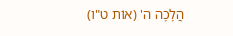הֲלָכָה ה' (אוֹת ט"ו)